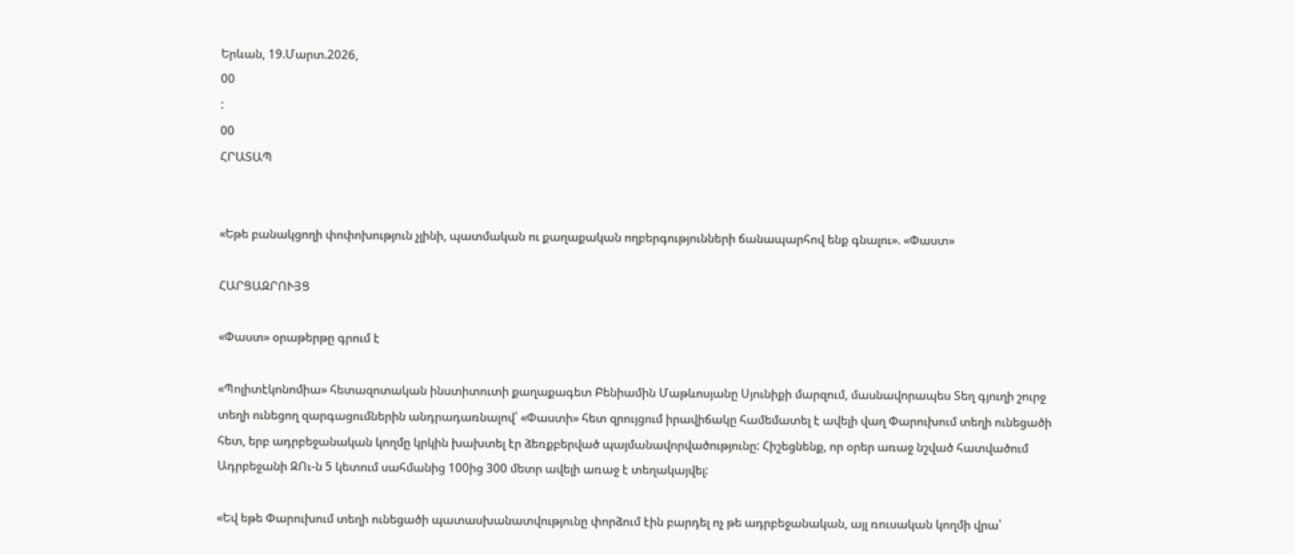Երևան, 19.Մարտ.2026,
00
:
00
ՀՐԱՏԱՊ


«Եթե բանակցողի փոփոխություն չլինի, պատմական ու քաղաքական ողբերգությունների ճանապարհով ենք գնալու». «Փաստ»

ՀԱՐՑԱԶՐՈՒՅՑ

«Փաստ» օրաթերթը գրում է

«Պոլիտէկոնոմիա» հետազոտական ինստիտուտի քաղաքագետ Բենիամին Մաթևոսյանը Սյունիքի մարզում, մասնավորապես Տեղ գյուղի շուրջ տեղի ունեցող զարգացումներին անդրադառնալով՝ «Փաստի» հետ զրույցում իրավիճակը համեմատել է ավելի վաղ Փարուխում տեղի ունեցածի հետ, երբ ադրբեջանական կողմը կրկին խախտել էր ձեռքբերված պայմանավորվածությունը: Հիշեցնենք, որ օրեր առաջ նշված հատվածում Ադրբեջանի ԶՈւ-ն 5 կետում սահմանից 100ից 300 մետր ավելի առաջ է տեղակայվել:

«Եվ եթե Փարուխում տեղի ունեցածի պատասխանատվությունը փորձում էին բարդել ոչ թե ադրբեջանական, այլ ռուսական կողմի վրա՝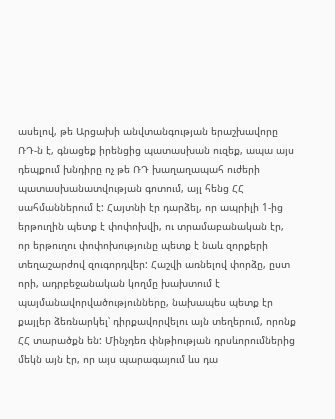ասելով, թե Արցախի անվտանգության երաշխավորը ՌԴ-ն է, գնացեք իրենցից պատասխան ուզեք, ապա այս դեպքում խնդիրը ոչ թե ՌԴ խաղաղապահ ուժերի պատասխանատվության գոտում, այլ հենց ՀՀ սահմաններում է: Հայտնի էր դարձել, որ ապրիլի 1-ից երթուղին պետք է փոփոխվի, ու տրամաբանական էր, որ երթուղու փոփոխությունը պետք է նաև զորքերի տեղաշարժով զուգորդվեր: Հաշվի առնելով փորձը, ըստ որի, ադրբեջանական կողմը խախտում է պայմանավորվածությունները, նախապես պետք էր քայլեր ձեռնարկել՝ դիրքավորվելու այն տեղերում, որոնք ՀՀ տարածքն են: Մինչդեռ փնթիության դրսևորումներից մեկն այն էր, որ այս պարագայում ևս դա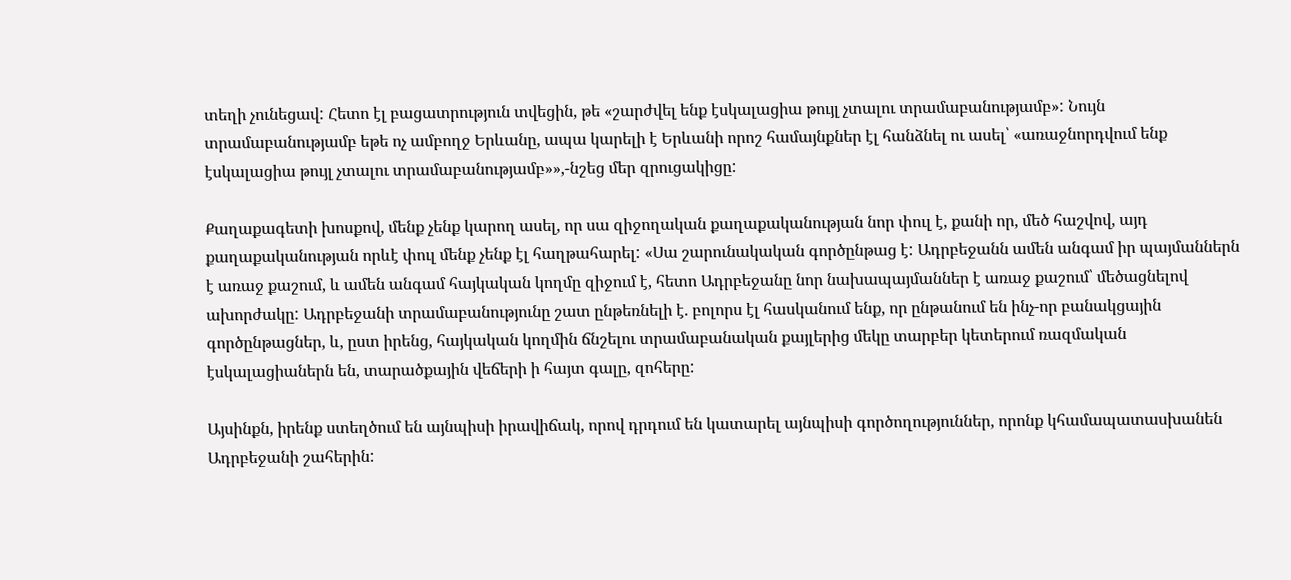տեղի չունեցավ: Հետո էլ բացատրություն տվեցին, թե «շարժվել ենք էսկալացիա թույլ չտալու տրամաբանությամբ»: Նույն տրամաբանությամբ եթե ոչ ամբողջ Երևանը, ապա կարելի է Երևանի որոշ համայնքներ էլ հանձնել ու ասել՝ «առաջնորդվում ենք էսկալացիա թույլ չտալու տրամաբանությամբ»»,-նշեց մեր զրուցակիցը:

Քաղաքագետի խոսքով, մենք չենք կարող ասել, որ սա զիջողական քաղաքականության նոր փուլ է, քանի որ, մեծ հաշվով, այդ քաղաքականության որևէ փուլ մենք չենք էլ հաղթահարել: «Սա շարունակական գործընթաց է: Ադրբեջանն ամեն անգամ իր պայմաններն է առաջ քաշում, և ամեն անգամ հայկական կողմը զիջում է, հետո Ադրբեջանը նոր նախապայմաններ է առաջ քաշում՝ մեծացնելով ախորժակը: Ադրբեջանի տրամաբանությունը շատ ընթեռնելի է. բոլորս էլ հասկանում ենք, որ ընթանում են ինչ-որ բանակցային գործընթացներ, և, ըստ իրենց, հայկական կողմին ճնշելու տրամաբանական քայլերից մեկը տարբեր կետերում ռազմական էսկալացիաներն են, տարածքային վեճերի ի հայտ գալը, զոհերը:

Այսինքն, իրենք ստեղծում են այնպիսի իրավիճակ, որով դրդում են կատարել այնպիսի գործողություններ, որոնք կհամապատասխանեն Ադրբեջանի շահերին: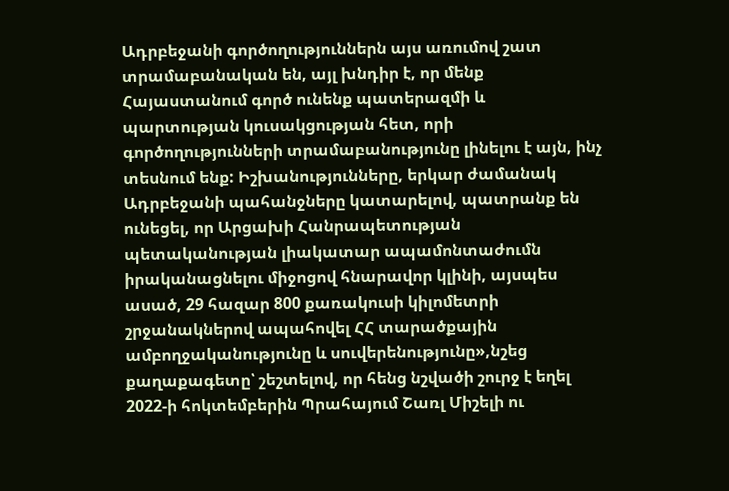Ադրբեջանի գործողություններն այս առումով շատ տրամաբանական են, այլ խնդիր է, որ մենք Հայաստանում գործ ունենք պատերազմի և պարտության կուսակցության հետ, որի գործողությունների տրամաբանությունը լինելու է այն, ինչ տեսնում ենք: Իշխանությունները, երկար ժամանակ Ադրբեջանի պահանջները կատարելով, պատրանք են ունեցել, որ Արցախի Հանրապետության պետականության լիակատար ապամոնտաժումն իրականացնելու միջոցով հնարավոր կլինի, այսպես ասած, 29 հազար 800 քառակուսի կիլոմետրի շրջանակներով ապահովել ՀՀ տարածքային ամբողջականությունը և սուվերենությունը»,նշեց քաղաքագետը՝ շեշտելով, որ հենց նշվածի շուրջ է եղել 2022-ի հոկտեմբերին Պրահայում Շառլ Միշելի ու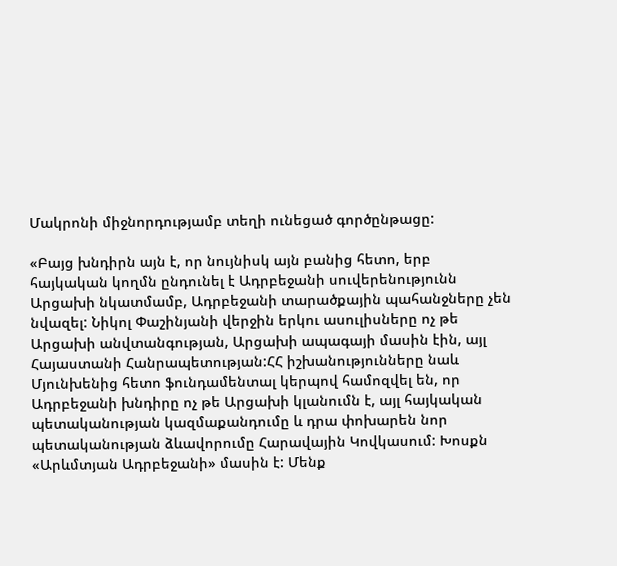Մակրոնի միջնորդությամբ տեղի ունեցած գործընթացը:

«Բայց խնդիրն այն է, որ նույնիսկ այն բանից հետո, երբ հայկական կողմն ընդունել է Ադրբեջանի սուվերենությունն Արցախի նկատմամբ, Ադրբեջանի տարածքային պահանջները չեն նվազել: Նիկոլ Փաշինյանի վերջին երկու ասուլիսները ոչ թե Արցախի անվտանգության, Արցախի ապագայի մասին էին, այլ Հայաստանի Հանրապետության:ՀՀ իշխանությունները նաև Մյունխենից հետո ֆունդամենտալ կերպով համոզվել են, որ Ադրբեջանի խնդիրը ոչ թե Արցախի կլանումն է, այլ հայկական պետականության կազմաքանդումը և դրա փոխարեն նոր պետականության ձևավորումը Հարավային Կովկասում: Խոսքն «Արևմտյան Ադրբեջանի» մասին է: Մենք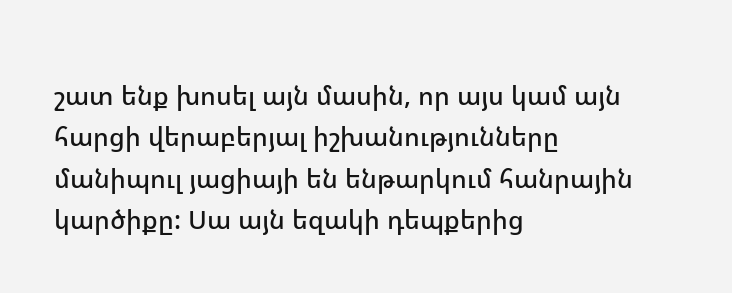շատ ենք խոսել այն մասին, որ այս կամ այն հարցի վերաբերյալ իշխանությունները մանիպուլ յացիայի են ենթարկում հանրային կարծիքը: Սա այն եզակի դեպքերից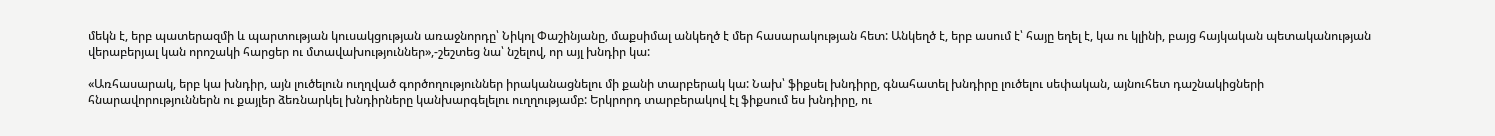մեկն է, երբ պատերազմի և պարտության կուսակցության առաջնորդը՝ Նիկոլ Փաշինյանը, մաքսիմալ անկեղծ է մեր հասարակության հետ: Անկեղծ է, երբ ասում է՝ հայը եղել է, կա ու կլինի, բայց հայկական պետականության վերաբերյալ կան որոշակի հարցեր ու մտավախություններ»,-շեշտեց նա՝ նշելով, որ այլ խնդիր կա:

«Առհասարակ, երբ կա խնդիր, այն լուծելուն ուղղված գործողություններ իրականացնելու մի քանի տարբերակ կա: Նախ՝ ֆիքսել խնդիրը, գնահատել խնդիրը լուծելու սեփական, այնուհետ դաշնակիցների հնարավորություններն ու քայլեր ձեռնարկել խնդիրները կանխարգելելու ուղղությամբ: Երկրորդ տարբերակով էլ ֆիքսում ես խնդիրը, ու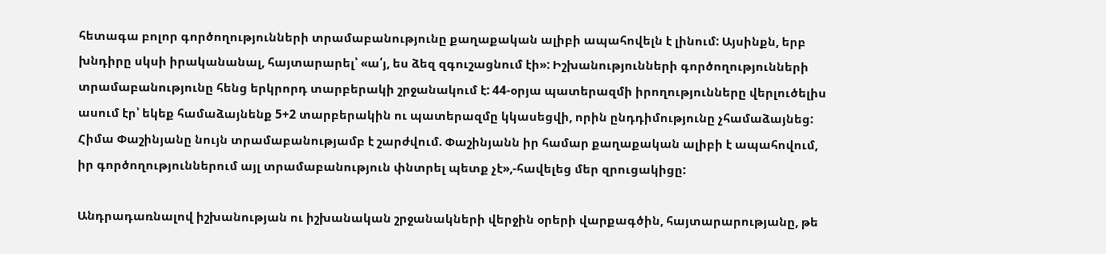հետագա բոլոր գործողությունների տրամաբանությունը քաղաքական ալիբի ապահովելն է լինում: Այսինքն, երբ խնդիրը սկսի իրականանալ, հայտարարել՝ «ա՛յ, ես ձեզ զգուշացնում էի»: Իշխանությունների գործողությունների տրամաբանությունը հենց երկրորդ տարբերակի շրջանակում է: 44-օրյա պատերազմի իրողությունները վերլուծելիս ասում էր՝ եկեք համաձայնենք 5+2 տարբերակին ու պատերազմը կկասեցվի, որին ընդդիմությունը չհամաձայնեց: Հիմա Փաշինյանը նույն տրամաբանությամբ է շարժվում. Փաշինյանն իր համար քաղաքական ալիբի է ապահովում, իր գործողություններում այլ տրամաբանություն փնտրել պետք չէ»,-հավելեց մեր զրուցակիցը:

Անդրադառնալով իշխանության ու իշխանական շրջանակների վերջին օրերի վարքագծին, հայտարարությանը, թե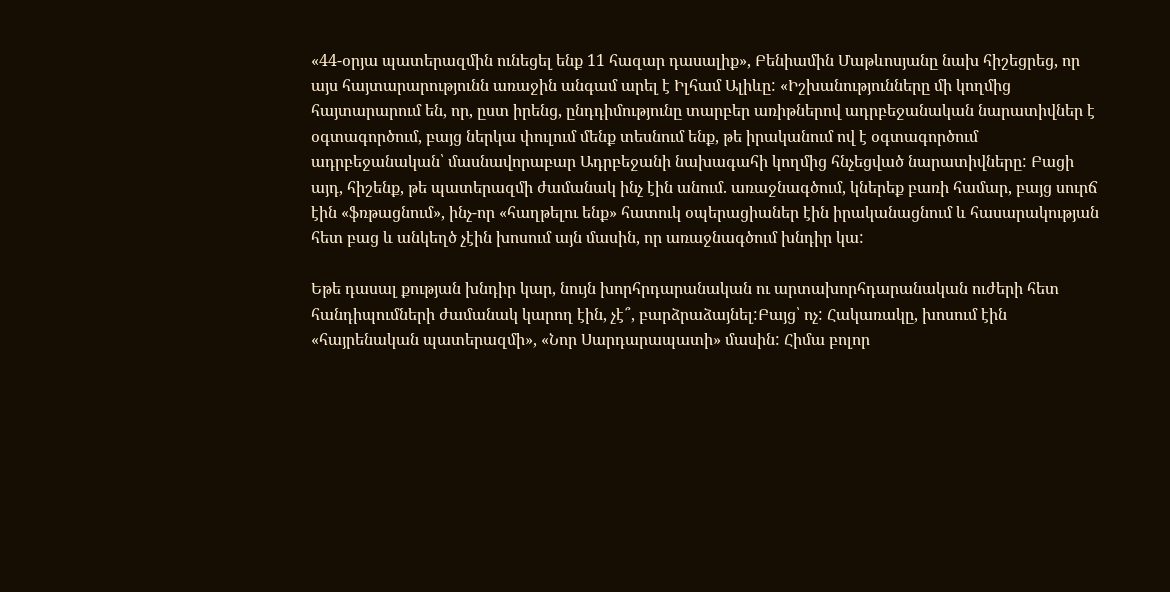«44-օրյա պատերազմին ունեցել ենք 11 հազար դասալիք», Բենիամին Մաթևոսյանը նախ հիշեցրեց, որ այս հայտարարությունն առաջին անգամ արել է Իլհամ Ալիևը: «Իշխանությունները մի կողմից հայտարարում են, որ, ըստ իրենց, ընդդիմությունը տարբեր առիթներով ադրբեջանական նարատիվներ է օգտագործում, բայց ներկա փուլում մենք տեսնում ենք, թե իրականում ով է օգտագործում ադրբեջանական՝ մասնավորաբար Ադրբեջանի նախագահի կողմից հնչեցված նարատիվները: Բացի այդ, հիշենք, թե պատերազմի ժամանակ ինչ էին անում. առաջնագծում, կներեք բառի համար, բայց սուրճ էին «ֆռթացնում», ինչ-որ «հաղթելու ենք» հատուկ օպերացիաներ էին իրականացնում և հասարակության հետ բաց և անկեղծ չէին խոսում այն մասին, որ առաջնագծում խնդիր կա:

Եթե դասալ քության խնդիր կար, նույն խորհրդարանական ու արտախորհդարանական ուժերի հետ հանդիպումների ժամանակ կարող էին, չէ՞, բարձրաձայնել:Բայց՝ ոչ: Հակառակը, խոսում էին «հայրենական պատերազմի», «Նոր Սարդարապատի» մասին: Հիմա բոլոր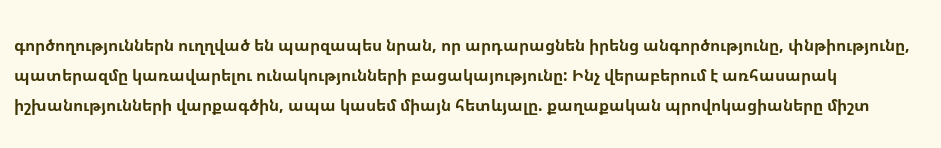գործողություններն ուղղված են պարզապես նրան, որ արդարացնեն իրենց անգործությունը, փնթիությունը, պատերազմը կառավարելու ունակությունների բացակայությունը: Ինչ վերաբերում է առհասարակ իշխանությունների վարքագծին, ապա կասեմ միայն հետևյալը. քաղաքական պրովոկացիաները միշտ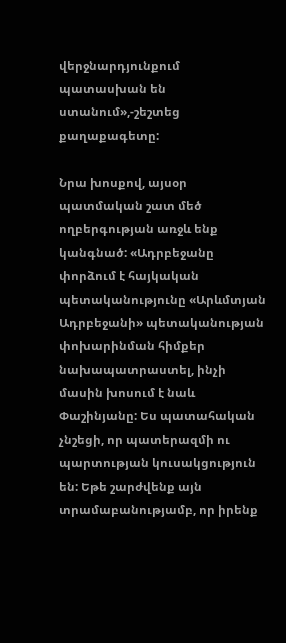վերջնարդյունքում պատասխան են ստանում»,-շեշտեց քաղաքագետը:

Նրա խոսքով, այսօր պատմական շատ մեծ ողբերգության առջև ենք կանգնած: «Ադրբեջանը փորձում է հայկական պետականությունը «Արևմտյան Ադրբեջանի» պետականության փոխարինման հիմքեր նախապատրաստել, ինչի մասին խոսում է նաև Փաշինյանը: Ես պատահական չնշեցի, որ պատերազմի ու պարտության կուսակցություն են: Եթե շարժվենք այն տրամաբանությամբ, որ իրենք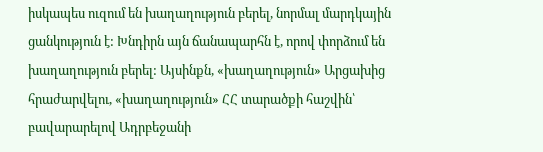իսկապես ուզում են խաղաղություն բերել, նորմալ մարդկային ցանկություն է: Խնդիրն այն ճանապարհն է, որով փորձում են խաղաղություն բերել: Այսինքն, «խաղաղություն» Արցախից հրաժարվելու, «խաղաղություն» ՀՀ տարածքի հաշվին՝ բավարարելով Ադրբեջանի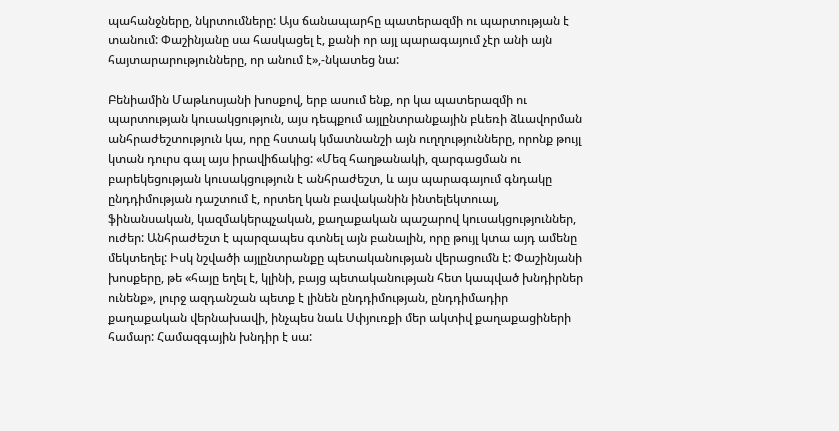պահանջները, նկրտումները: Այս ճանապարհը պատերազմի ու պարտության է տանում: Փաշինյանը սա հասկացել է, քանի որ այլ պարագայում չէր անի այն հայտարարությունները, որ անում է»,-նկատեց նա:

Բենիամին Մաթևոսյանի խոսքով, երբ ասում ենք, որ կա պատերազմի ու պարտության կուսակցություն, այս դեպքում այլընտրանքային բևեռի ձևավորման անհրաժեշտություն կա, որը հստակ կմատնանշի այն ուղղությունները, որոնք թույլ կտան դուրս գալ այս իրավիճակից: «Մեզ հաղթանակի, զարգացման ու բարեկեցության կուսակցություն է անհրաժեշտ, և այս պարագայում գնդակը ընդդիմության դաշտում է, որտեղ կան բավականին ինտելեկտուալ, ֆինանսական, կազմակերպչական, քաղաքական պաշարով կուսակցություններ, ուժեր: Անհրաժեշտ է պարզապես գտնել այն բանալին, որը թույլ կտա այդ ամենը մեկտեղել: Իսկ նշվածի այլընտրանքը պետականության վերացումն է: Փաշինյանի խոսքերը, թե «հայը եղել է, կլինի, բայց պետականության հետ կապված խնդիրներ ունենք», լուրջ ազդանշան պետք է լինեն ընդդիմության, ընդդիմադիր քաղաքական վերնախավի, ինչպես նաև Սփյուռքի մեր ակտիվ քաղաքացիների համար: Համազգային խնդիր է սա: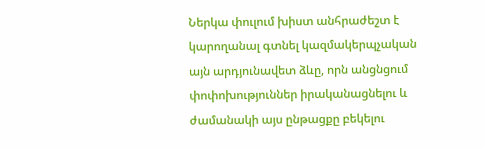Ներկա փուլում խիստ անհրաժեշտ է կարողանալ գտնել կազմակերպչական այն արդյունավետ ձևը, որն անցնցում փոփոխություններ իրականացնելու և ժամանակի այս ընթացքը բեկելու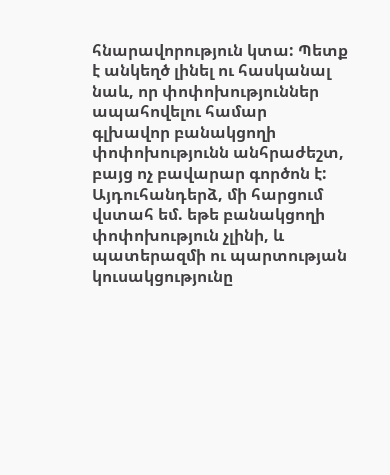հնարավորություն կտա: Պետք է անկեղծ լինել ու հասկանալ նաև, որ փոփոխություններ ապահովելու համար գլխավոր բանակցողի փոփոխությունն անհրաժեշտ, բայց ոչ բավարար գործոն է: Այդուհանդերձ, մի հարցում վստահ եմ. եթե բանակցողի փոփոխություն չլինի, և պատերազմի ու պարտության կուսակցությունը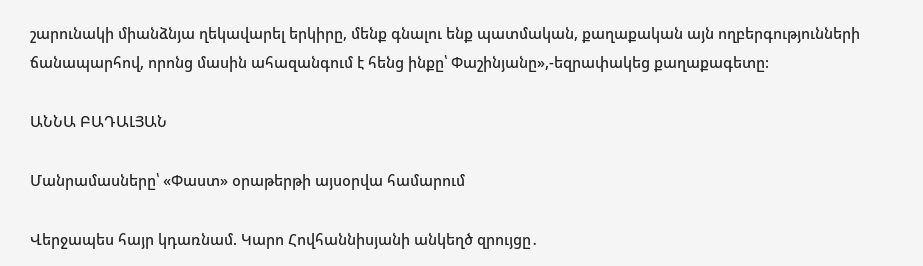շարունակի միանձնյա ղեկավարել երկիրը, մենք գնալու ենք պատմական, քաղաքական այն ողբերգությունների ճանապարհով, որոնց մասին ահազանգում է հենց ինքը՝ Փաշինյանը»,-եզրափակեց քաղաքագետը:

ԱՆՆԱ ԲԱԴԱԼՅԱՆ

Մանրամասները՝ «Փաստ» օրաթերթի այսօրվա համարում

Վերջապես հայր կդառնամ. Կարո Հովհաննիսյանի անկեղծ զրույցը․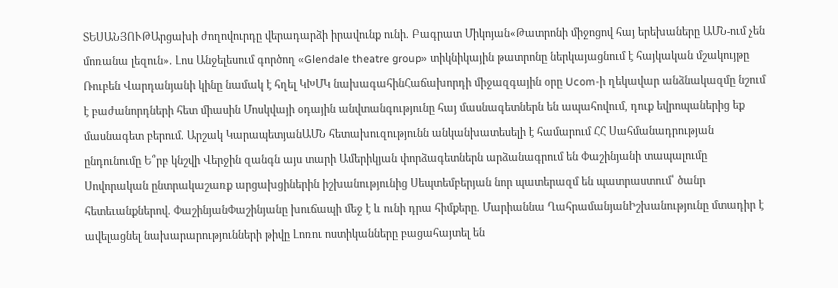ՏԵՍԱՆՅՈՒԹԱրցախի ժողովուրդը վերադարձի իրավունք ունի. Բագրատ Միկոյան«Թատրոնի միջոցով հայ երեխաները ԱՄՆ-ում չեն մոռանա լեզուն». Լոս Անջելեսում գործող «Glendale theatre group» տիկնիկային թատրոնը ներկայացնում է հայկական մշակույթը Ռուբեն Վարդանյանի կինը նամակ է հղել ԿԽՄԿ նախագահինՀաճախորդի միջազգային օրը Ucom-ի ղեկավար անձնակազմը նշում է բաժանորդների հետ միասին Մոսկվայի օդային անվտանգությունը հայ մասնագետներն են ապահովում, դուք եվրոպաներից եք մասնագետ բերում. Արշակ ԿարապետյանԱՄՆ հետախուզությունն անկանխատեսելի է համարում ՀՀ Սահմանադրության ընդունումը Ե՞րբ կնշվի Վերջին զանգն այս տարի Ամերիկյան փորձագետներն արձանագրում են Փաշինյանի տապալումը Սովորական ընտրակաշառք արցախցիներին իշխանությունից Սեպտեմբերյան նոր պատերազմ են պատրաստում՝ ծանր հետեւանքներով. ՓաշինյանՓաշինյանը խուճապի մեջ է և ունի դրա հիմքերը. Մարիաննա ՂահրամանյանԻշխանությունը մտադիր է ավելացնել նախարարությունների թիվը Լոռու ոստիկանները բացահայտել են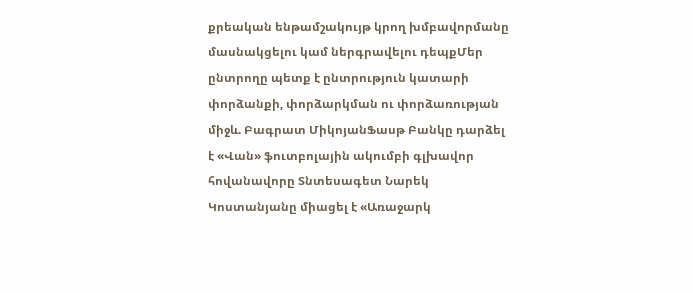քրեական ենթամշակույթ կրող խմբավորմանը մասնակցելու կամ ներգրավելու դեպքՄեր ընտրողը պետք է ընտրություն կատարի փորձանքի, փորձարկման ու փորձառության միջև. Բագրատ ՄիկոյանՖասթ Բանկը դարձել է «Վան» ֆուտբոլային ակումբի գլխավոր հովանավորը Տնտեսագետ Նարեկ Կոստանյանը միացել է «Առաջարկ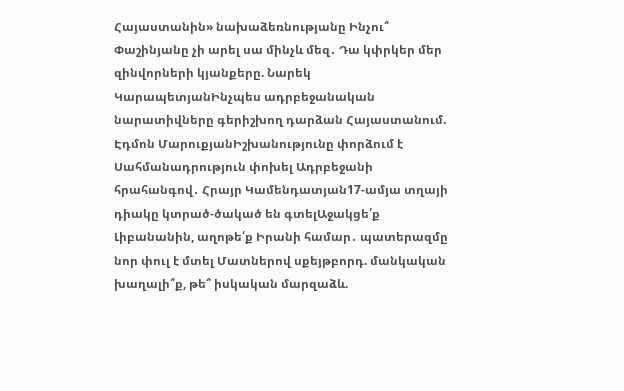Հայաստանին» նախաձեռնությանը Ինչու՞ Փաշինյանը չի արել սա մինչև մեզ․ Դա կփրկեր մեր զինվորների կյանքերը. Նարեկ ԿարապետյանԻնչպես ադրբեջանական նարատիվները գերիշխող դարձան Հայաստանում. Էդմոն ՄարուքյանԻշխանությունը փորձում է Սահմանադրություն փոխել Ադրբեջանի հրահանգով․ Հրայր Կամենդատյան17-ամյա տղայի դիակը կտրած-ծակած են գտելԱջակցե՛ք Լիբանանին, աղոթե՛ք Իրանի համար․ պատերազմը նոր փուլ է մտել Մատներով սքեյթբորդ. մանկական խաղալի՞ք, թե՞ իսկական մարզաձև.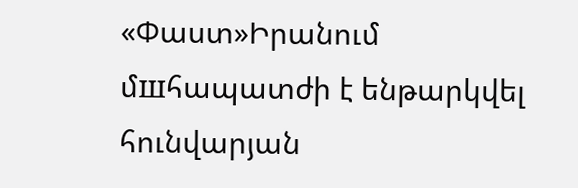«Փաստ»Իրանում մшհապատժի է ենթարկվել հունվարյան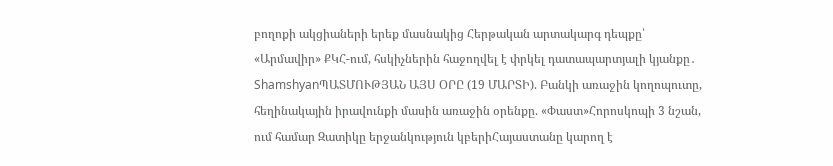բողոքի ակցիաների երեք մասնակից Հերթական արտակարգ դեպքը՝ «Արմավիր» ՔԿՀ-ում, հսկիչներին հաջողվել է փրկել դատապարտյալի կյանքը․ ShamshyanՊԱՏՄՈՒԹՅԱՆ ԱՅՍ ՕՐԸ (19 ՄԱՐՏԻ). Բանկի առաջին կողոպուտը, հեղինակային իրավունքի մասին առաջին օրենքը. «Փաստ»Հորոսկոպի 3 նշան, ում համար Զատիկը երջանկություն կբերիՀայաստանը կարող է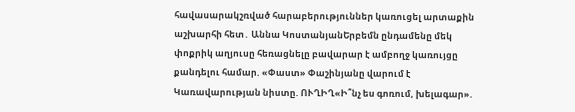հավասարակշռված հարաբերություններ կառուցել արտաքին աշխարհի հետ․ Աննա ԿոստանյանԵրբեմն ընդամենը մեկ փոքրիկ աղյուսը հեռացնելը բավարար է ամբողջ կառույցը քանդելու համար. «Փաստ» Փաշինյանը վարում է Կառավարության նիստը. ՈՒՂԻՂ«Ի՞նչ ես գոռում, խելագար».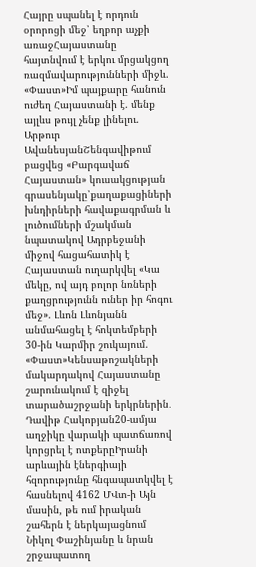Հայրը սպանել է որդուն օրորոցի մեջ՝ եղբոր աչքի առաջՀայաստանը հայտնվում է երկու մրցակցող ռազմավարությունների միջև. «Փաստ»Իմ պայքարը հանուն ուժեղ Հայաստանի է. մենք այլևս թույլ չենք լինելու. Արթուր ԱվանեսյանՇենգավիթում բացվեց «Բարգավաճ Հայաստան» կուսակցության գրասենյակը՝քաղաքացիների խնդիրների հավաքագրման և լուծումների մշակման նպատակով Ադրբեջանի միջով հացահատիկ է Հայաստան ուղարկվել «Կա մեկը, ով այդ բոլոր նռների քաղցրությունն ուներ իր հոգու մեջ». Լևոն Լևոնյանն անմահացել է հոկտեմբերի 30-ին Կարմիր շուկայում. «Փաստ»Կենսաթոշակների մակարդակով Հայաստանը շարունակում է զիջել տարածաշրջանի երկրներին․ Դավիթ Հակոբյան20-ամյա աղջիկը վարակի պատճառով կորցրել է ոտքերըԻրանի արևային էներգիայի հզորությունը հնգապատկվել է հասնելով 4162 ՄՎտ-ի Այն մասին, թե ում իրական շահերն է ներկայացնում Նիկոլ Փաշինյանը և նրան շրջապատող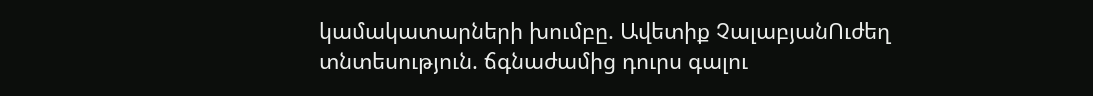կամակատարների խումբը. Ավետիք ՉալաբյանՈւժեղ տնտեսություն. ճգնաժամից դուրս գալու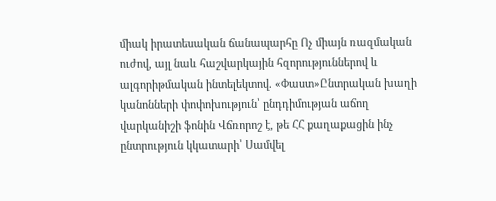միակ իրատեսական ճանապարհը Ոչ միայն ռազմական ուժով, այլ նաև հաշվարկային հզորություններով և ալգորիթմական ինտելեկտով. «Փաստ»Ընտրական խաղի կանոնների փոփոխություն՝ ընդդիմության աճող վարկանիշի ֆոնին Վճռորոշ է, թե ՀՀ քաղաքացին ինչ ընտրություն կկատարի՝ Սամվել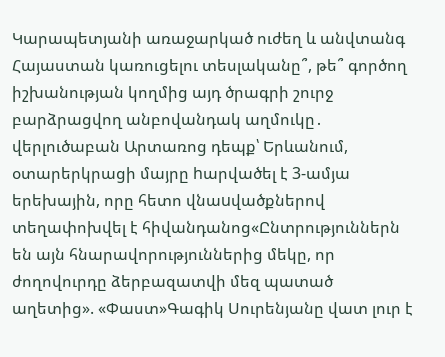Կարապետյանի առաջարկած ուժեղ և անվտանգ Հայաստան կառուցելու տեսլականը՞, թե՞ գործող իշխանության կողմից այդ ծրագրի շուրջ բարձրացվող անբովանդակ աղմուկը․ վերլուծաբան Արտառոց դեպք՝ Երևանում, օտարերկրացի մայրը hարվածել է 3-ամյա երեխային, որը հետո վնաuվածքներով տեղափոխվել է հիվանդանոց«Ընտրություններն են այն հնարավորություններից մեկը, որ ժողովուրդը ձերբազատվի մեզ պատած աղետից». «Փաստ»Գագիկ Սուրենյանը վատ լուր է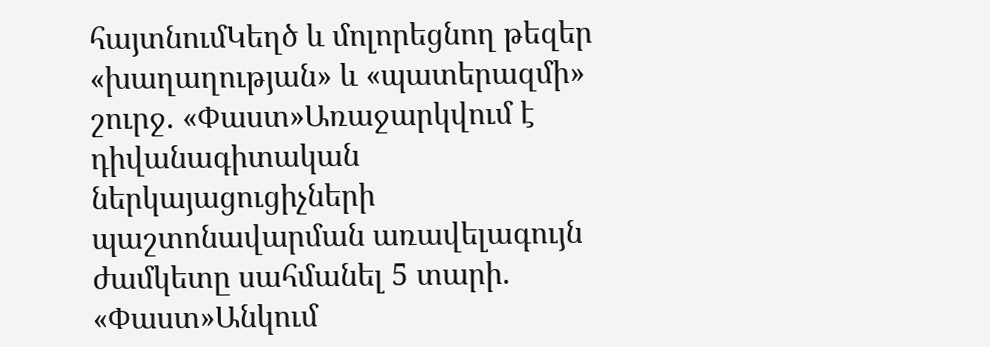հայտնումԿեղծ և մոլորեցնող թեզեր «խաղաղության» և «պատերազմի» շուրջ. «Փաստ»Առաջարկվում է դիվանագիտական ներկայացուցիչների պաշտոնավարման առավելագույն ժամկետը սահմանել 5 տարի. «Փաստ»Անկում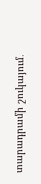տարադրամի շուկայում․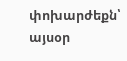փոխարժեքն՝ այսօր